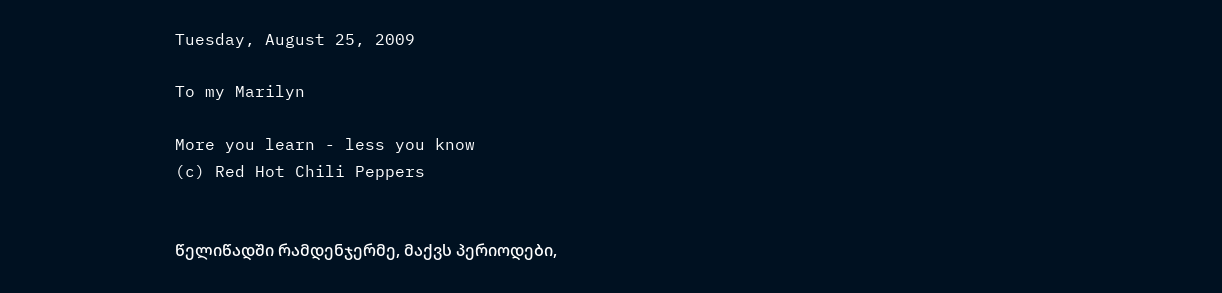Tuesday, August 25, 2009

To my Marilyn

More you learn - less you know
(c) Red Hot Chili Peppers


წელიწადში რამდენჯერმე, მაქვს პერიოდები,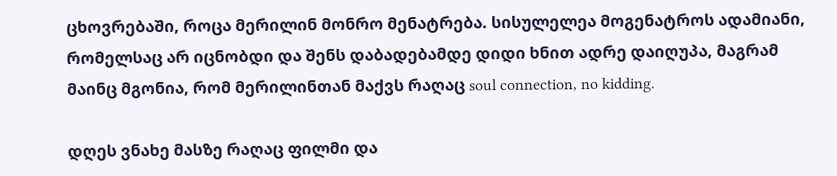ცხოვრებაში, როცა მერილინ მონრო მენატრება. სისულელეა მოგენატროს ადამიანი, რომელსაც არ იცნობდი და შენს დაბადებამდე დიდი ხნით ადრე დაიღუპა, მაგრამ მაინც მგონია, რომ მერილინთან მაქვს რაღაც soul connection, no kidding.

დღეს ვნახე მასზე რაღაც ფილმი და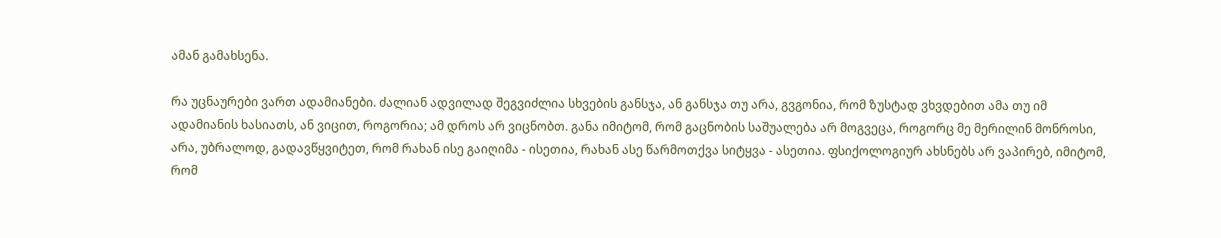ამან გამახსენა.

რა უცნაურები ვართ ადამიანები. ძალიან ადვილად შეგვიძლია სხვების განსჯა, ან განსჯა თუ არა, გვგონია, რომ ზუსტად ვხვდებით ამა თუ იმ ადამიანის ხასიათს, ან ვიცით, როგორია; ამ დროს არ ვიცნობთ. განა იმიტომ, რომ გაცნობის საშუალება არ მოგვეცა, როგორც მე მერილინ მონროსი, არა, უბრალოდ, გადავწყვიტეთ, რომ რახან ისე გაიღიმა - ისეთია, რახან ასე წარმოთქვა სიტყვა - ასეთია. ფსიქოლოგიურ ახსნებს არ ვაპირებ, იმიტომ, რომ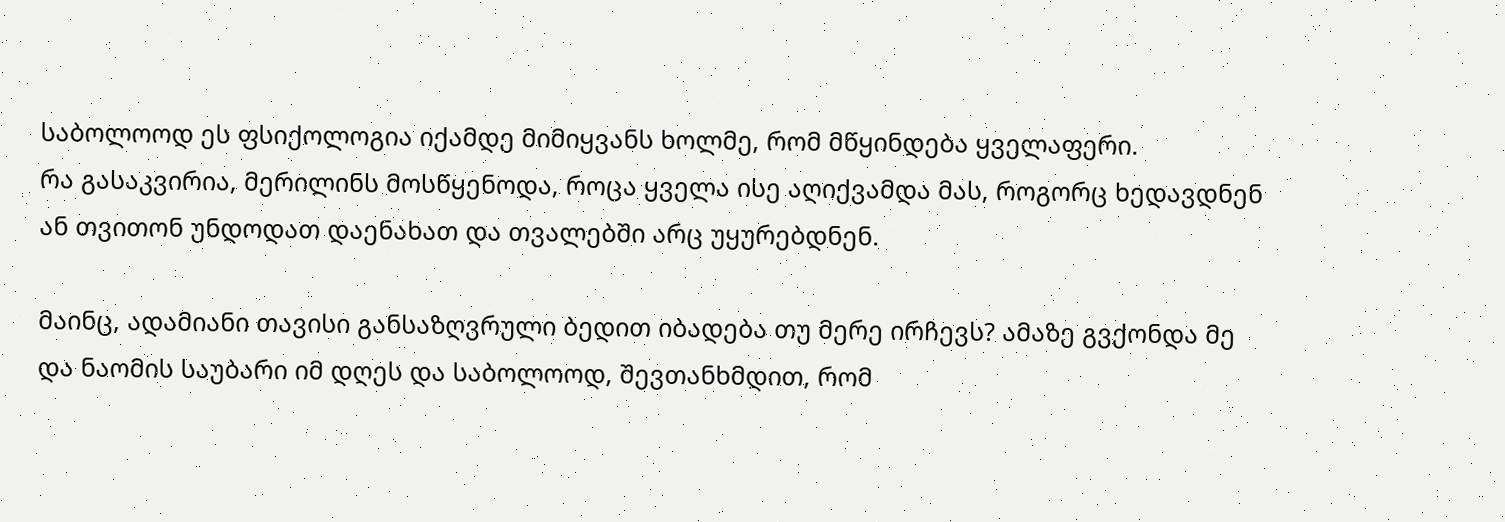საბოლოოდ ეს ფსიქოლოგია იქამდე მიმიყვანს ხოლმე, რომ მწყინდება ყველაფერი.
რა გასაკვირია, მერილინს მოსწყენოდა, როცა ყველა ისე აღიქვამდა მას, როგორც ხედავდნენ ან თვითონ უნდოდათ დაენახათ და თვალებში არც უყურებდნენ.

მაინც, ადამიანი თავისი განსაზღვრული ბედით იბადება თუ მერე ირჩევს? ამაზე გვქონდა მე და ნაომის საუბარი იმ დღეს და საბოლოოდ, შევთანხმდით, რომ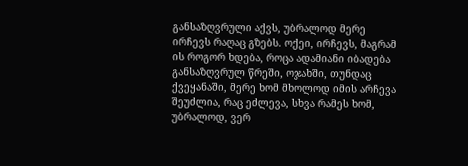განსაზღვრული აქვს, უბრალოდ მერე ირჩევს რაღაც გზებს. ოქეი, ირჩევს, მაგრამ ის როგორ ხდება, როცა ადამიანი იბადება განსაზღვრულ წრეში, ოჯახში, თუნდაც ქვეყანაში, მერე ხომ მხოლოდ იმის არჩევა შეუძლია, რაც ეძლევა, სხვა რამეს ხომ, უბრალოდ, ვერ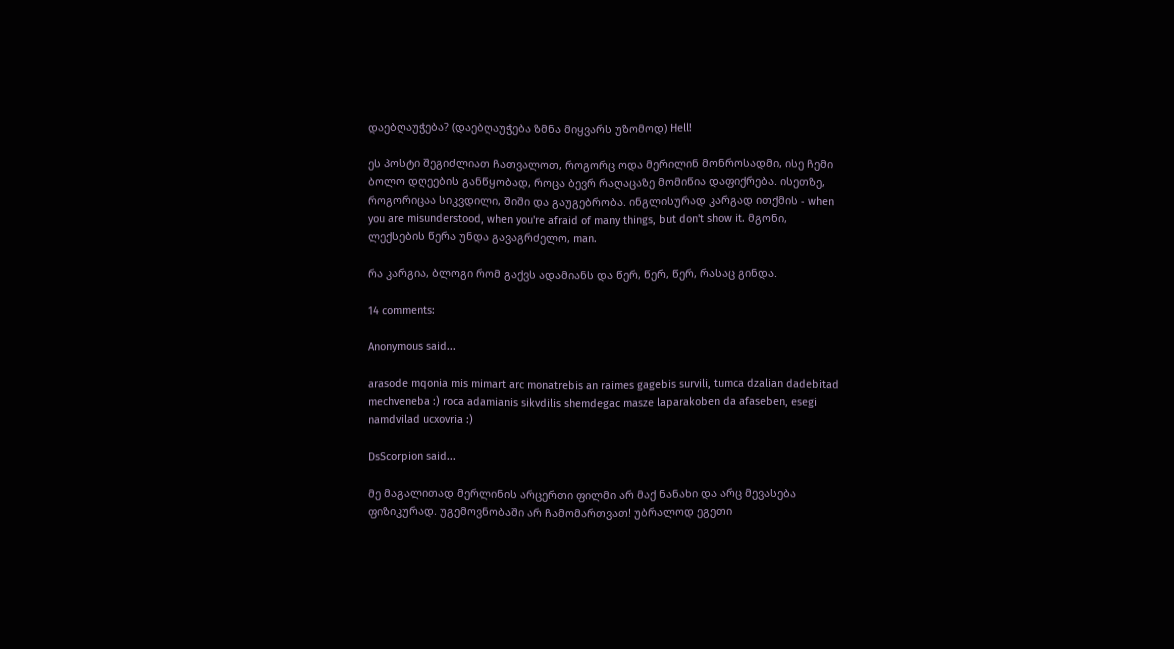დაებღაუჭება? (დაებღაუჭება ზმნა მიყვარს უზომოდ) Hell!

ეს პოსტი შეგიძლიათ ჩათვალოთ, როგორც ოდა მერილინ მონროსადმი, ისე ჩემი ბოლო დღეების განწყობად, როცა ბევრ რაღაცაზე მომიწია დაფიქრება. ისეთზე, როგორიცაა სიკვდილი, შიში და გაუგებრობა. ინგლისურად კარგად ითქმის - when you are misunderstood, when you're afraid of many things, but don't show it. მგონი, ლექსების წერა უნდა გავაგრძელო, man.

რა კარგია, ბლოგი რომ გაქვს ადამიანს და წერ, წერ, წერ, რასაც გინდა.

14 comments:

Anonymous said...

arasode mqonia mis mimart arc monatrebis an raimes gagebis survili, tumca dzalian dadebitad mechveneba :) roca adamianis sikvdilis shemdegac masze laparakoben da afaseben, esegi namdvilad ucxovria :)

DsScorpion said...

მე მაგალითად მერლინის არცერთი ფილმი არ მაქ ნანახი და არც მევასება ფიზიკურად. უგემოვნობაში არ ჩამომართვათ! უბრალოდ ეგეთი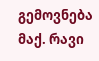გემოვნება მაქ. რავი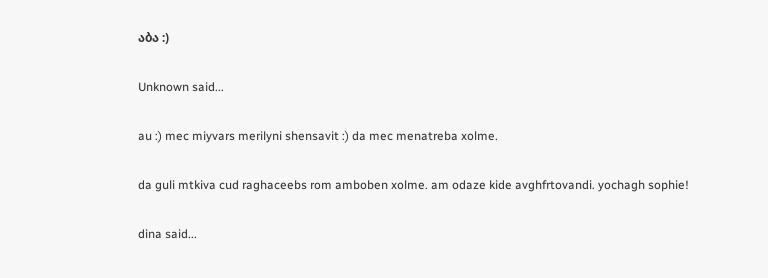აბა :)

Unknown said...

au :) mec miyvars merilyni shensavit :) da mec menatreba xolme.

da guli mtkiva cud raghaceebs rom amboben xolme. am odaze kide avghfrtovandi. yochagh sophie!

dina said...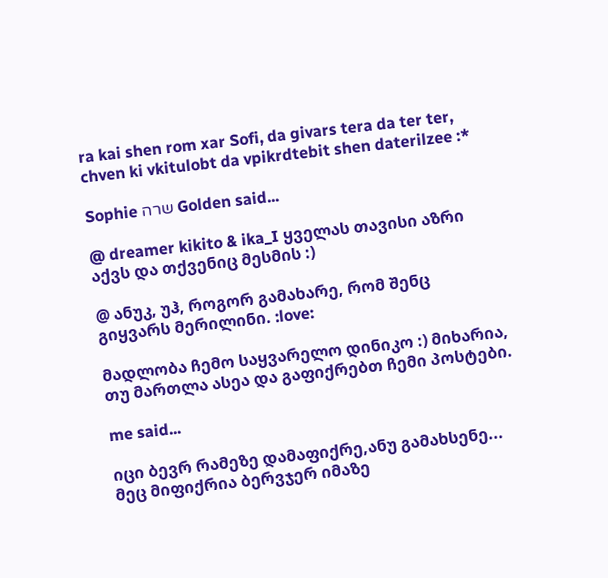ra kai shen rom xar Sofi, da givars tera da ter ter, chven ki vkitulobt da vpikrdtebit shen daterilzee :*

Sophie שרה Golden said...

@ dreamer kikito & ika_I ყველას თავისი აზრი აქვს და თქვენიც მესმის :)

@ ანუკ, უჰ, როგორ გამახარე, რომ შენც გიყვარს მერილინი. :love:

მადლობა ჩემო საყვარელო დინიკო :) მიხარია, თუ მართლა ასეა და გაფიქრებთ ჩემი პოსტები.

me said...

იცი ბევრ რამეზე დამაფიქრე,ანუ გამახსენე...
მეც მიფიქრია ბერვჯერ იმაზე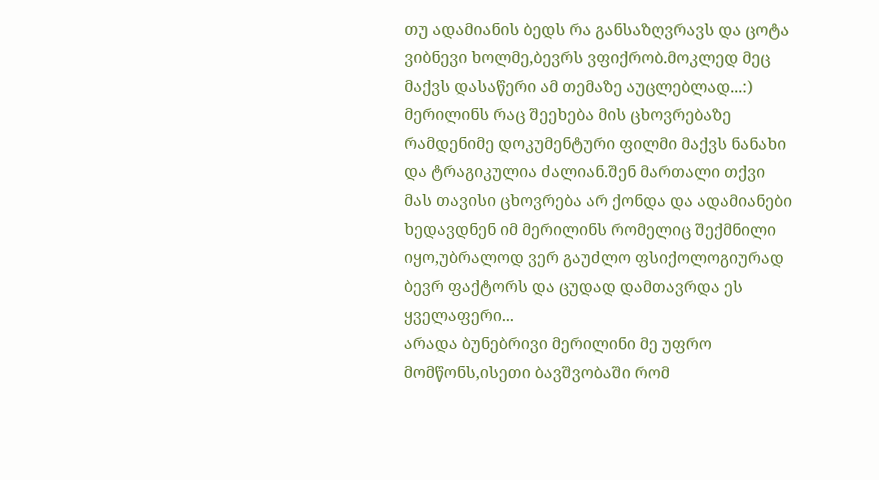თუ ადამიანის ბედს რა განსაზღვრავს და ცოტა ვიბნევი ხოლმე,ბევრს ვფიქრობ.მოკლედ მეც მაქვს დასაწერი ამ თემაზე აუცლებლად...:)
მერილინს რაც შეეხება მის ცხოვრებაზე რამდენიმე დოკუმენტური ფილმი მაქვს ნანახი და ტრაგიკულია ძალიან.შენ მართალი თქვი მას თავისი ცხოვრება არ ქონდა და ადამიანები ხედავდნენ იმ მერილინს რომელიც შექმნილი იყო,უბრალოდ ვერ გაუძლო ფსიქოლოგიურად ბევრ ფაქტორს და ცუდად დამთავრდა ეს ყველაფერი...
არადა ბუნებრივი მერილინი მე უფრო მომწონს,ისეთი ბავშვობაში რომ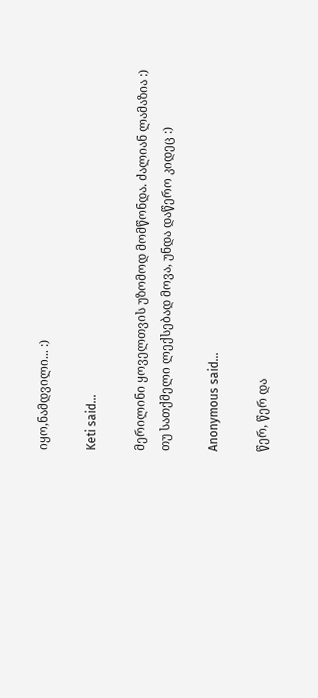იყო,ნამდვილი... :)

Keti said...

მერილინი ყოველთვის უზომოდ მომწონდა. ძალიან ლამაზია :)
თუ სათქმელი ლექსებად მოვა, უნდა დაწერო კიდეც :)

Anonymous said...

წერ, წერ და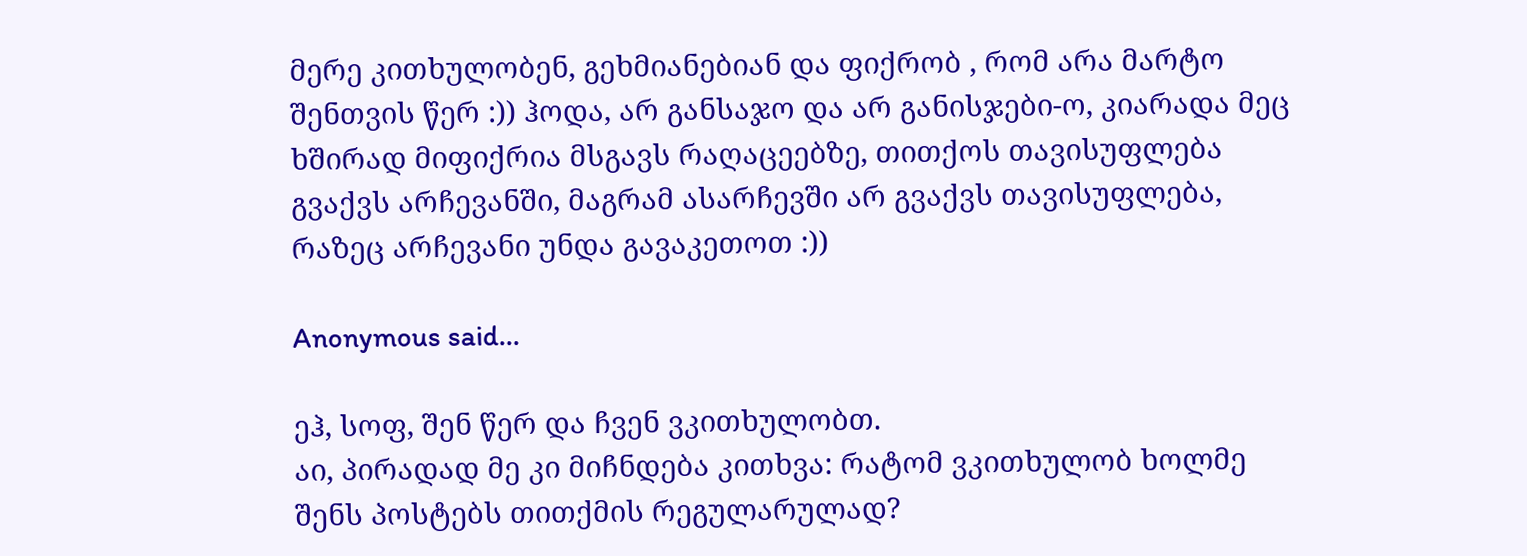მერე კითხულობენ, გეხმიანებიან და ფიქრობ , რომ არა მარტო შენთვის წერ :)) ჰოდა, არ განსაჯო და არ განისჯები-ო, კიარადა მეც ხშირად მიფიქრია მსგავს რაღაცეებზე, თითქოს თავისუფლება გვაქვს არჩევანში, მაგრამ ასარჩევში არ გვაქვს თავისუფლება, რაზეც არჩევანი უნდა გავაკეთოთ :))

Anonymous said...

ეჰ, სოფ, შენ წერ და ჩვენ ვკითხულობთ.
აი, პირადად მე კი მიჩნდება კითხვა: რატომ ვკითხულობ ხოლმე შენს პოსტებს თითქმის რეგულარულად?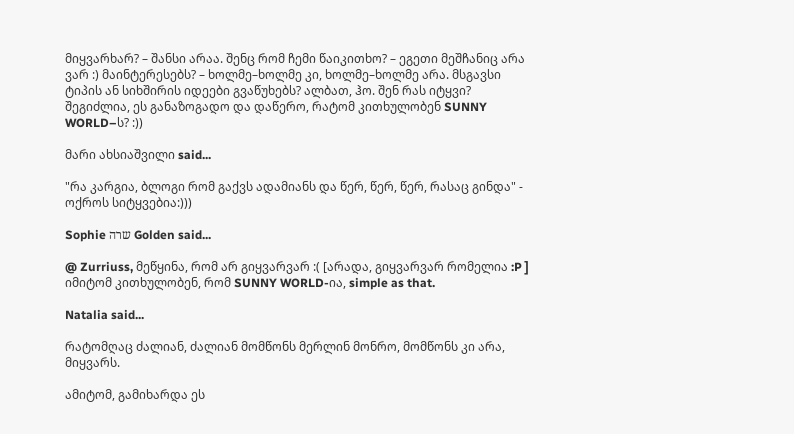მიყვარხარ? – შანსი არაა. შენც რომ ჩემი წაიკითხო? – ეგეთი მეშჩანიც არა ვარ :) მაინტერესებს? – ხოლმე–ხოლმე კი, ხოლმე–ხოლმე არა. მსგავსი ტიპის ან სიხშირის იდეები გვაწუხებს? ალბათ, ჰო. შენ რას იტყვი? შეგიძლია, ეს განაზოგადო და დაწერო, რატომ კითხულობენ SUNNY WORLD–ს? :))

მარი ახსიაშვილი said...

"რა კარგია, ბლოგი რომ გაქვს ადამიანს და წერ, წერ, წერ, რასაც გინდა" - ოქროს სიტყვებია:)))

Sophie שרה Golden said...

@ Zurriuss, მეწყინა, რომ არ გიყვარვარ :( [არადა, გიყვარვარ რომელია :P ]
იმიტომ კითხულობენ, რომ SUNNY WORLD-ია, simple as that.

Natalia said...

რატომღაც ძალიან, ძალიან მომწონს მერლინ მონრო, მომწონს კი არა, მიყვარს.

ამიტომ, გამიხარდა ეს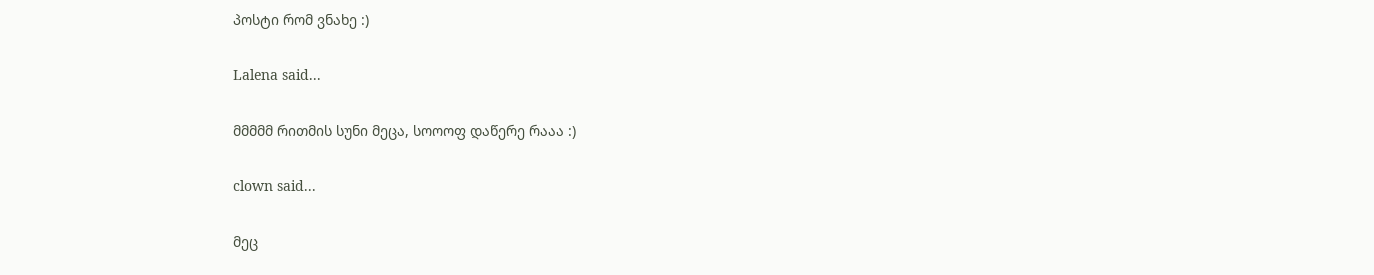პოსტი რომ ვნახე :)

Lalena said...

მმმმმ რითმის სუნი მეცა, სოოოფ დაწერე რააა :)

clown said...

მეც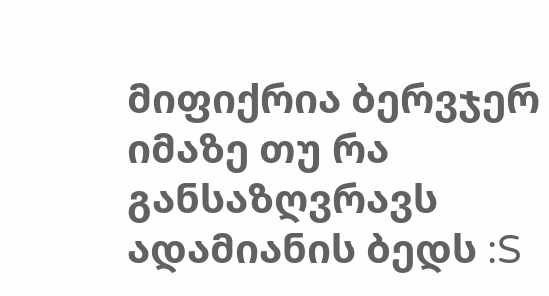მიფიქრია ბერვჯერ იმაზე თუ რა განსაზღვრავს ადამიანის ბედს :S